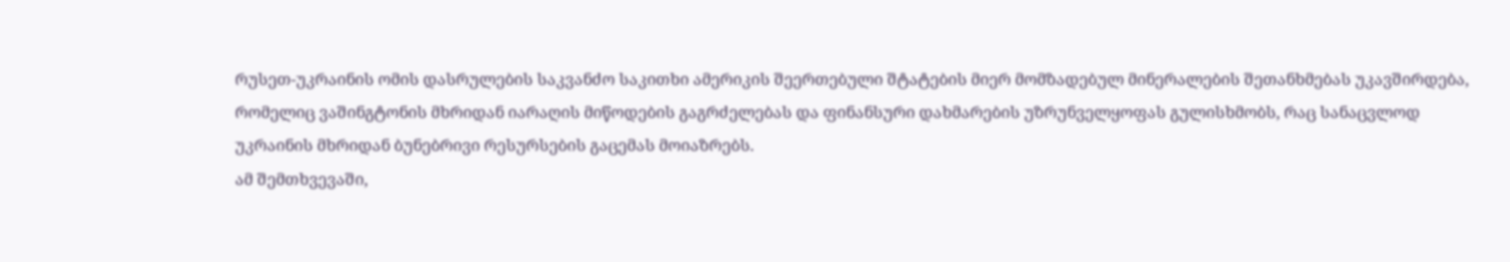რუსეთ-უკრაინის ომის დასრულების საკვანძო საკითხი ამერიკის შეერთებული შტატების მიერ მომზადებულ მინერალების შეთანხმებას უკავშირდება, რომელიც ვაშინგტონის მხრიდან იარაღის მიწოდების გაგრძელებას და ფინანსური დახმარების უზრუნველყოფას გულისხმობს, რაც სანაცვლოდ უკრაინის მხრიდან ბუნებრივი რესურსების გაცემას მოიაზრებს.
ამ შემთხვევაში,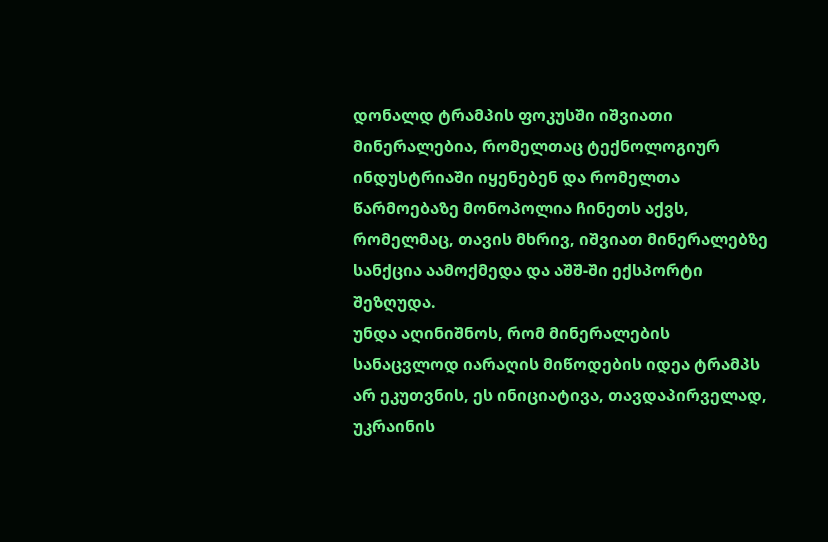დონალდ ტრამპის ფოკუსში იშვიათი მინერალებია, რომელთაც ტექნოლოგიურ ინდუსტრიაში იყენებენ და რომელთა წარმოებაზე მონოპოლია ჩინეთს აქვს, რომელმაც, თავის მხრივ, იშვიათ მინერალებზე სანქცია აამოქმედა და აშშ-ში ექსპორტი შეზღუდა.
უნდა აღინიშნოს, რომ მინერალების სანაცვლოდ იარაღის მიწოდების იდეა ტრამპს არ ეკუთვნის, ეს ინიციატივა, თავდაპირველად, უკრაინის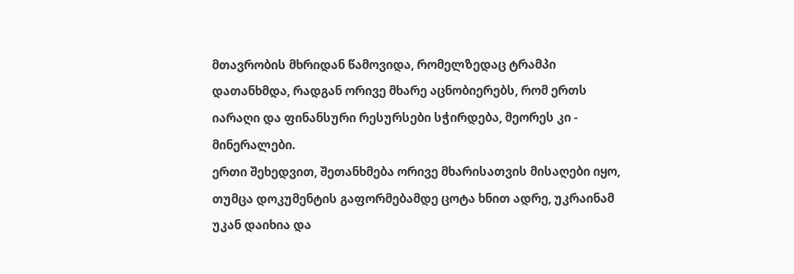მთავრობის მხრიდან წამოვიდა, რომელზედაც ტრამპი დათანხმდა, რადგან ორივე მხარე აცნობიერებს, რომ ერთს იარაღი და ფინანსური რესურსები სჭირდება, მეორეს კი - მინერალები.
ერთი შეხედვით, შეთანხმება ორივე მხარისათვის მისაღები იყო, თუმცა დოკუმენტის გაფორმებამდე ცოტა ხნით ადრე, უკრაინამ უკან დაიხია და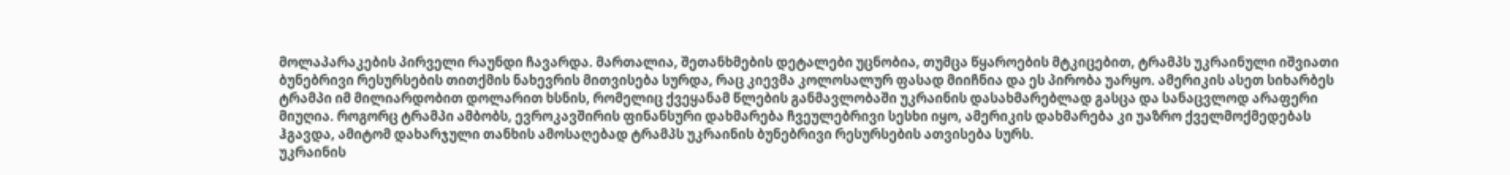მოლაპარაკების პირველი რაუნდი ჩავარდა. მართალია, შეთანხმების დეტალები უცნობია, თუმცა წყაროების მტკიცებით, ტრამპს უკრაინული იშვიათი ბუნებრივი რესურსების თითქმის ნახევრის მითვისება სურდა, რაც კიევმა კოლოსალურ ფასად მიიჩნია და ეს პირობა უარყო. ამერიკის ასეთ სიხარბეს ტრამპი იმ მილიარდობით დოლარით ხსნის, რომელიც ქვეყანამ წლების განმავლობაში უკრაინის დასახმარებლად გასცა და სანაცვლოდ არაფერი მიუღია. როგორც ტრამპი ამბობს, ევროკავშირის ფინანსური დახმარება ჩვეულებრივი სესხი იყო, ამერიკის დახმარება კი უაზრო ქველმოქმედებას ჰგავდა, ამიტომ დახარჯული თანხის ამოსაღებად ტრამპს უკრაინის ბუნებრივი რესურსების ათვისება სურს.
უკრაინის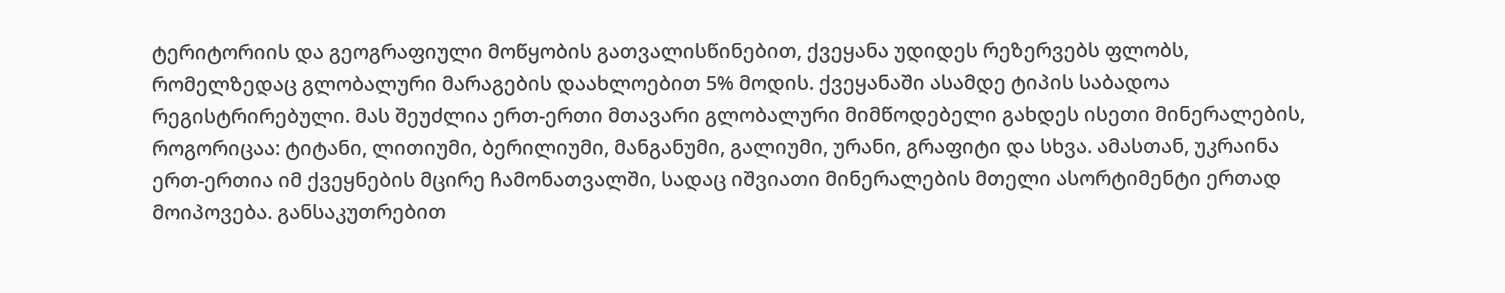ტერიტორიის და გეოგრაფიული მოწყობის გათვალისწინებით, ქვეყანა უდიდეს რეზერვებს ფლობს, რომელზედაც გლობალური მარაგების დაახლოებით 5% მოდის. ქვეყანაში ასამდე ტიპის საბადოა რეგისტრირებული. მას შეუძლია ერთ-ერთი მთავარი გლობალური მიმწოდებელი გახდეს ისეთი მინერალების, როგორიცაა: ტიტანი, ლითიუმი, ბერილიუმი, მანგანუმი, გალიუმი, ურანი, გრაფიტი და სხვა. ამასთან, უკრაინა ერთ-ერთია იმ ქვეყნების მცირე ჩამონათვალში, სადაც იშვიათი მინერალების მთელი ასორტიმენტი ერთად მოიპოვება. განსაკუთრებით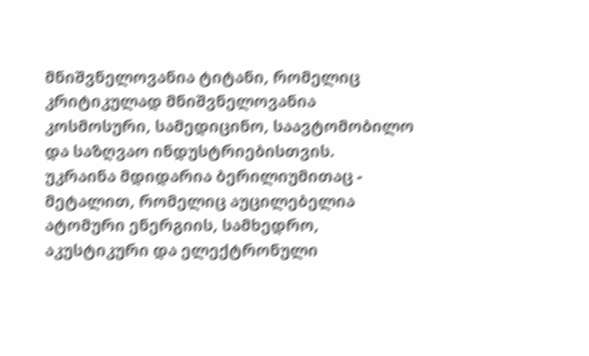მნიშვნელოვანია ტიტანი, რომელიც კრიტიკულად მნიშვნელოვანია კოსმოსური, სამედიცინო, საავტომობილო და საზღვაო ინდუსტრიებისთვის.
უკრაინა მდიდარია ბერილიუმითაც - მეტალით, რომელიც აუცილებელია ატომური ენერგიის, სამხედრო, აკუსტიკური და ელექტრონული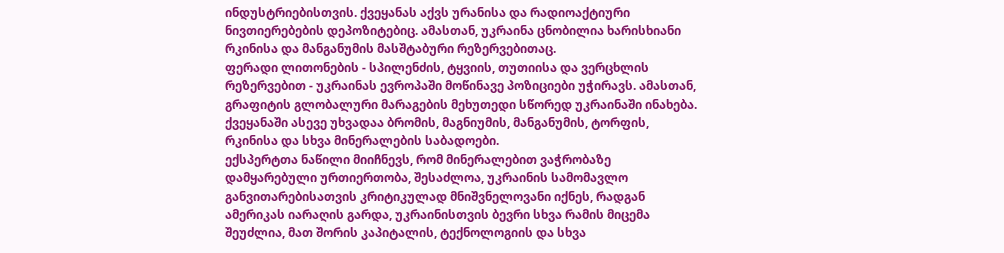ინდუსტრიებისთვის. ქვეყანას აქვს ურანისა და რადიოაქტიური ნივთიერებების დეპოზიტებიც. ამასთან, უკრაინა ცნობილია ხარისხიანი რკინისა და მანგანუმის მასშტაბური რეზერვებითაც.
ფერადი ლითონების - სპილენძის, ტყვიის, თუთიისა და ვერცხლის რეზერვებით - უკრაინას ევროპაში მოწინავე პოზიციები უჭირავს. ამასთან, გრაფიტის გლობალური მარაგების მეხუთედი სწორედ უკრაინაში ინახება. ქვეყანაში ასევე უხვადაა ბრომის, მაგნიუმის, მანგანუმის, ტორფის, რკინისა და სხვა მინერალების საბადოები.
ექსპერტთა ნაწილი მიიჩნევს, რომ მინერალებით ვაჭრობაზე დამყარებული ურთიერთობა, შესაძლოა, უკრაინის სამომავლო განვითარებისათვის კრიტიკულად მნიშვნელოვანი იქნეს, რადგან ამერიკას იარაღის გარდა, უკრაინისთვის ბევრი სხვა რამის მიცემა შეუძლია, მათ შორის კაპიტალის, ტექნოლოგიის და სხვა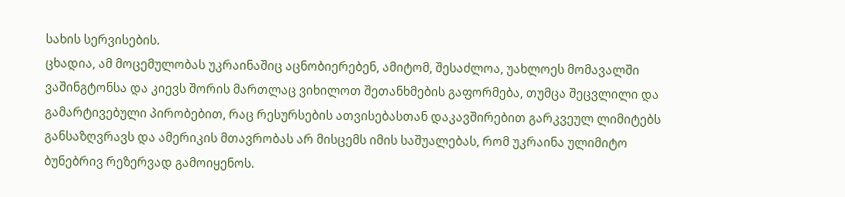სახის სერვისების.
ცხადია, ამ მოცემულობას უკრაინაშიც აცნობიერებენ, ამიტომ, შესაძლოა, უახლოეს მომავალში ვაშინგტონსა და კიევს შორის მართლაც ვიხილოთ შეთანხმების გაფორმება, თუმცა შეცვლილი და გამარტივებული პირობებით, რაც რესურსების ათვისებასთან დაკავშირებით გარკვეულ ლიმიტებს განსაზღვრავს და ამერიკის მთავრობას არ მისცემს იმის საშუალებას, რომ უკრაინა ულიმიტო ბუნებრივ რეზერვად გამოიყენოს.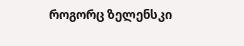როგორც ზელენსკი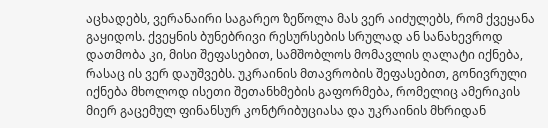აცხადებს, ვერანაირი საგარეო ზეწოლა მას ვერ აიძულებს, რომ ქვეყანა გაყიდოს. ქვეყნის ბუნებრივი რესურსების სრულად ან სანახევროდ დათმობა კი, მისი შეფასებით, სამშობლოს მომავლის ღალატი იქნება, რასაც ის ვერ დაუშვებს. უკრაინის მთავრობის შეფასებით, გონივრული იქნება მხოლოდ ისეთი შეთანხმების გაფორმება, რომელიც ამერიკის მიერ გაცემულ ფინანსურ კონტრიბუციასა და უკრაინის მხრიდან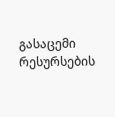გასაცემი რესურსების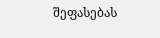შეფასებას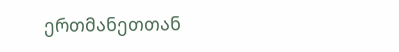ერთმანეთთან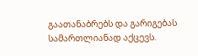გაათანაბრებს და გარიგებას სამართლიანად აქცევს.